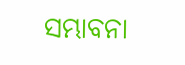ସମ୍ଭାବନା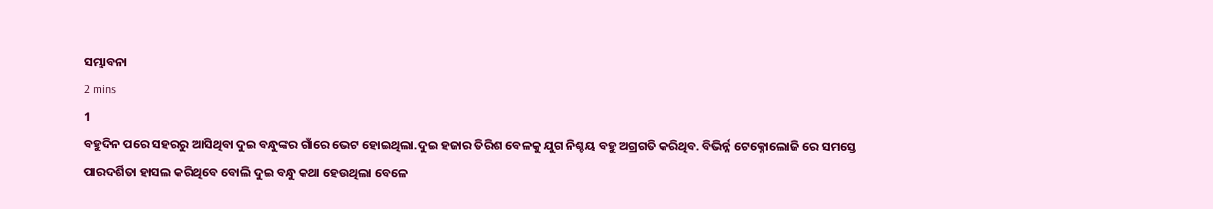ସମ୍ଭାବନା
2 mins
1
ବହୁଦିନ ପରେ ସହରରୁ ଆସିଥିବା ଦୁଇ ବନ୍ଧୁଙ୍କର ଗାଁରେ ଭେଟ ହୋଇଥିଲା.ଦୁଇ ହଜାର ତିରିଶ ବେଳକୁ ଯୁଗ ନିଶ୍ଚୟ ବହୁ ଅଗ୍ରଗତି କରିଥିବ. ବିଭିର୍ନ୍ନ ଟେକ୍ନୋଲୋଜି ରେ ସମସ୍ତେ ପାରଦର୍ଶିତା ହାସଲ କରିଥିବେ ବୋଲି ଦୁଇ ବନ୍ଧୁ କଥା ହେଉଥିଲା ବେଳେ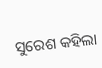ସୁରେଶ କହିଲା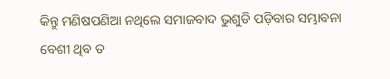କିନ୍ତୁ ମଣିଷପଣିଆ ନଥିଲେ ସମାଜବାଦ ଭୁଶୁଡି ପଡ଼ିବାର ସମ୍ଭାବନା ବେଶୀ ଥିବ ତ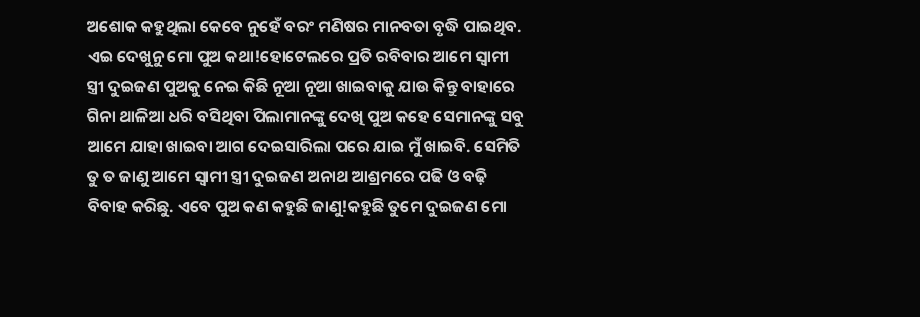ଅଶୋକ କହୁଥିଲା କେବେ ନୁହେଁ ବରଂ ମଣିଷର ମାନବତା ବୃଦ୍ଧି ପାଇଥିବ. ଏଇ ଦେଖୁନୁ ମୋ ପୁଅ କଥା!ହୋଟେଲରେ ପ୍ରତି ରବିବାର ଆମେ ସ୍ୱାମୀ ସ୍ତ୍ରୀ ଦୁଇଜଣ ପୁଅକୁ ନେଇ କିଛି ନୂଆ ନୂଆ ଖାଇବାକୁ ଯାଉ କିନ୍ତୁ ବାହାରେ ଗିନା ଥାଳିଆ ଧରି ବସିଥିବା ପିଲାମାନଙ୍କୁ ଦେଖି ପୁଅ କହେ ସେମାନଙ୍କୁ ସବୁ ଆମେ ଯାହା ଖାଇବା ଆଗ ଦେଇସାରିଲା ପରେ ଯାଇ ମୁଁ ଖାଇବି. ସେମିତି ତୁ ତ ଜାଣୁ ଆମେ ସ୍ୱାମୀ ସ୍ତ୍ରୀ ଦୁଇଜଣ ଅନାଥ ଆଶ୍ରମରେ ପଢି ଓ ବଢ଼ି ବିବାହ କରିଛୁ. ଏବେ ପୁଅ କଣ କହୁଛି ଜାଣୁ!କହୁଛି ତୁମେ ଦୁଇଜଣ ମୋ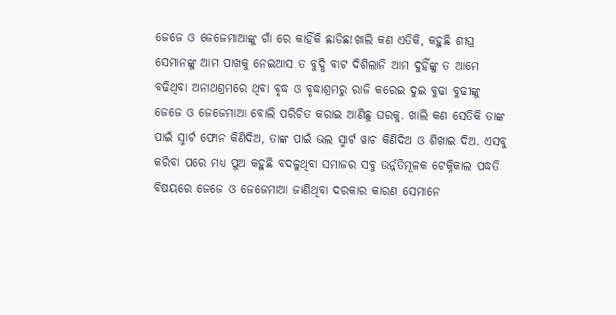ଜେଜେ ଓ ଜେଜେମାଆଙ୍କୁ ଗାଁ ରେ କାହିଁକି ଛାଡିଛ!ଖାଲି କଣ ଏତିକି, କହୁଛି ଶୀଘ୍ର ସେମାନଙ୍କୁ ଆମ ପାଖକୁ ନେଇଆସ ତ ବୁଦ୍ଧି ବାଟ ଦିଶିଲାନି ଆମ ଦୁହିଁଙ୍କୁ ତ ଆମେ ବଢିଥିବା ଅନାଥଶ୍ରମରେ ଥିବା ବୃଦ୍ଧ ଓ ବୃଦ୍ଧାଶ୍ରମରୁ ରାଜି କରେଇ ଦୁଇ ବୁଢା ବୁଢୀଙ୍କୁ ଜେଜେ ଓ ଜେଜେମାଆ ବୋଲି ପରିଚିତ କରାଇ ଆଣିଛୁ ଘରକୁ. ଖାଲି କଣ ସେତିକି ତାଙ୍କ ପାଇଁ ସ୍ମାର୍ଟ ଫୋନ କିଣିଦିଅ, ତାଙ୍କ ପାଇଁ ଭଲ ସ୍ମାର୍ଟ ୱାଚ କିଣିଦିଅ ଓ ଶିଖାଇ ଦିଅ. ଏସବୁ କରିବା ପରେ ମଧ୍ୟ ପୁଅ କହୁଛି ବଦଳୁଥିବା ସମାଜର ସବୁ ଉର୍ନ୍ନତିମୂଳକ ଟେକ୍ନିକାଲ ପଦ୍ଧତି ବିଷୟରେ ଜେଜେ ଓ ଜେଜେମାଆ ଜାଣିଥିବା ଦରକାର କାରଣ ସେମାନେ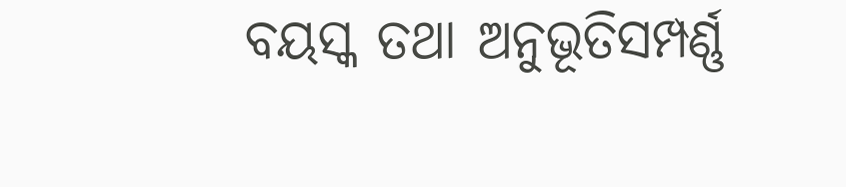ବୟସ୍କ ତଥା ଅନୁଭୂତିସମ୍ପର୍ଣ୍ଣ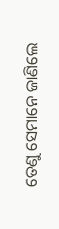ତେଣୁ ସେମାନେ ଜାଣିଲେ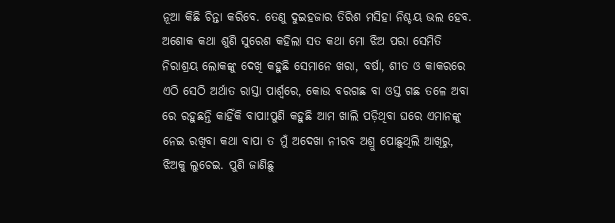ନୂଆ କିଛି ଚିନ୍ତା କରିବେ. ତେଣୁ ଦୁଇହଜାର ତିରିଶ ମସିହା ନିଶ୍ଚୟ ଭଲ ହେବ.
ଅଶୋକ କଥା ଶୁଣି ସୁରେଶ କହିଲା ସତ କଥା ମୋ ଝିଅ ପରା ସେମିତି ନିରାଶ୍ରୟ ଲୋକଙ୍କୁ ଦେଖି କହୁଛି ସେମାନେ ଖରା, ବର୍ଷା, ଶୀତ ଓ କାକରରେ ଏଠି ସେଠି ଅର୍ଥାତ ରାସ୍ତା ପାର୍ଶ୍ୱରେ, କୋଉ ବରଗଛ ବା ଓସ୍ତ ଗଛ ତଳେ ଅବା ରେ ରହୁଛନ୍ତି କାହିଁକି ବାପା!ପୁଣି କହୁଛି ଆମ ଖାଲି ପଡ଼ିଥିବା ଘରେ ଏମାନଙ୍କୁ ନେଇ ରଖିବା କଥା ବାପା ତ ମୁଁ ଅଦେଖା ନୀରବ ଅଶ୍ରୁ ପୋଛୁଥିଲି ଆଖିରୁ, ଝିଅକୁ ଲୁଚେଇ. ପୁଣି ଜାଣିଛୁ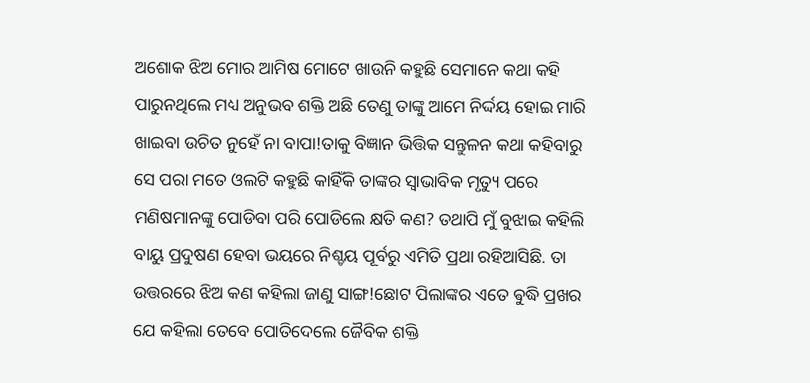ଅଶୋକ ଝିଅ ମୋର ଆମିଷ ମୋଟେ ଖାଉନି କହୁଛି ସେମାନେ କଥା କହି ପାରୁନଥିଲେ ମଧ୍ୟ ଅନୁଭବ ଶକ୍ତି ଅଛି ତେଣୁ ତାଙ୍କୁ ଆମେ ନିର୍ଦ୍ଦୟ ହୋଇ ମାରି ଖାଇବା ଉଚିତ ନୁହେଁ ନା ବାପା!ତାକୁ ବିଜ୍ଞାନ ଭିତ୍ତିକ ସନ୍ତୁଳନ କଥା କହିବାରୁ ସେ ପରା ମତେ ଓଲଟି କହୁଛି କାହିଁକି ତାଙ୍କର ସ୍ୱାଭାବିକ ମୃତ୍ୟୁ ପରେ ମଣିଷମାନଙ୍କୁ ପୋଡିବା ପରି ପୋଡିଲେ କ୍ଷତି କଣ? ତଥାପି ମୁଁ ବୁଝାଇ କହିଲି ବାୟୁ ପ୍ରଦୁଷଣ ହେବା ଭୟରେ ନିଶ୍ଚୟ ପୂର୍ବରୁ ଏମିତି ପ୍ରଥା ରହିଆସିଛି. ତା ଉତ୍ତରରେ ଝିଅ କଣ କହିଲା ଜାଣୁ ସାଙ୍ଗ!ଛୋଟ ପିଲାଙ୍କର ଏତେ ଵୁଦ୍ଧି ପ୍ରଖର ଯେ କହିଲା ତେବେ ପୋତିଦେଲେ ଜୈବିକ ଶକ୍ତି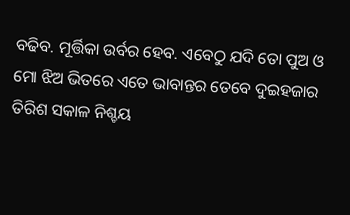ବଢିବ. ମୂର୍ତ୍ତିକା ଉର୍ବର ହେବ. ଏବେଠୁ ଯଦି ତୋ ପୁଅ ଓ ମୋ ଝିଅ ଭିତରେ ଏତେ ଭାବାନ୍ତର ତେବେ ଦୁଇହଜାର ତିରିଶ ସକାଳ ନିଶ୍ଚୟ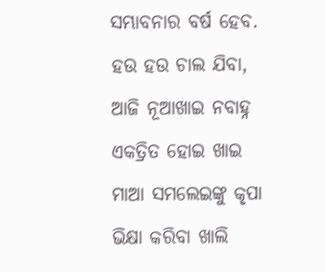ସମ୍ଭାବନାର ବର୍ଷ ହେବ. ହଉ ହଉ ଚାଲ ଯିବା, ଆଜି ନୂଆଖାଇ ନବାହ୍ନ ଏକତ୍ରିତ ହୋଇ ଖାଇ ମାଆ ସମଲେଇଙ୍କୁ କୃପା ଭିକ୍ଷା କରିବା ଖାଲି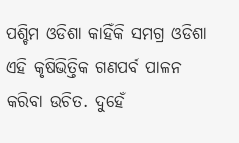ପଶ୍ଚିମ ଓଡିଶା କାହିଁକି ସମଗ୍ର ଓଡିଶା ଏହି କୃଷିଭିତ୍ତିକ ଗଣପର୍ବ ପାଳନ କରିବା ଉଚିତ. ଦୁହେଁ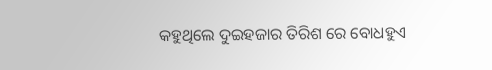କହୁଥିଲେ ଦୁଇହଜାର ତିରିଶ ରେ ବୋଧହୁଏ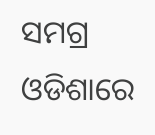ସମଗ୍ର ଓଡିଶାରେ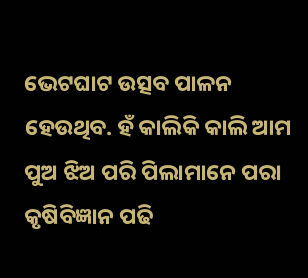ଭେଟଘାଟ ଉତ୍ସବ ପାଳନ ହେଉଥିବ. ହଁ କାଲିକି କାଲି ଆମ ପୁଅ ଝିଅ ପରି ପିଲାମାନେ ପରା କୃଷିବିଜ୍ଞାନ ପଢି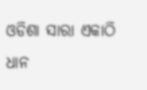ଓଡିଶା ସାରା ଏକାଠି ଧାନ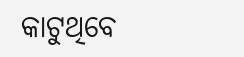କାଟୁଥିବେ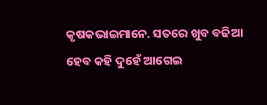କୃଷକଭାଇମାନେ. ସତରେ ଖୁବ ବଢିଆ ହେବ କହି ଦୁହେଁ ଆଗେଇ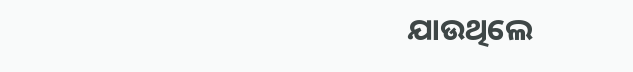ଯାଉଥିଲେ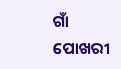ଗାଁ ପୋଖରୀ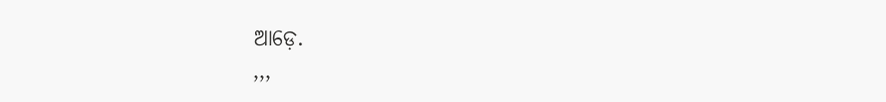ଆଡ଼େ.
,,,